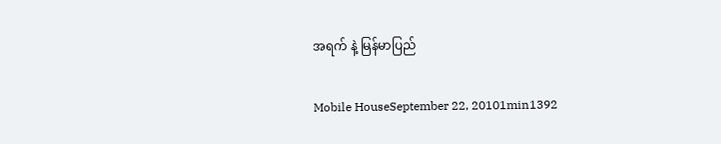အရက် နဲ့ မြန်မာပြည်

Mobile HouseSeptember 22, 20101min1392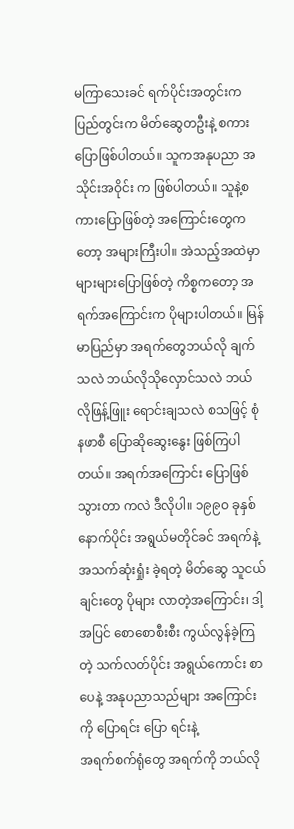မကြာသေးခင် ရက်ပိုင်းအတွင်းက ပြည်တွင်းက မိတ်ဆွေတဦးနဲ့ စကားပြောဖြစ်ပါတယ်။ သူကအနုပညာ အသိုင်းအဝိုင်း က ဖြစ်ပါတယ်။ သူနဲ့စကားပြောဖြစ်တဲ့ အကြောင်းတွေကတော့ အများကြီးပါ။ အဲသည့်အထဲမှာ များများပြောဖြစ်တဲ့ ကိစ္စကတော့ အရက်အကြောင်းက ပိုများပါတယ်။ မြန်မာပြည်မှာ အရက်တွေဘယ်လို ချက်သလဲ ဘယ်လိုသိုလှောင်သလဲ ဘယ်လိုဖြန့်ဖြူး ရောင်းချသလဲ စသဖြင့် စုံနဖာစီ ပြောဆိုဆွေးနွေး ဖြစ်ကြပါတယ်။ အရက်အကြောင်း ပြောဖြစ်သွားတာ ကလဲ ဒီလိုပါ။ ၁၉၉ဝ ခုနှစ်နောက်ပိုင်း အရွယ်မတိုင်ခင် အရက်နဲ့ အသက်ဆုံးရှုံး ခဲ့ရတဲ့ မိတ်ဆွေ သူငယ်ချင်းတွေ ပိုများ လာတဲ့အကြောင်း၊ ဒါ့အပြင် စောစောစီးစီး ကွယ်လွန်ခဲ့ကြတဲ့ သက်လတ်ပိုင်း အရွယ်ကောင်း စာပေနဲ့ အနုပညာသည်များ အကြောင်းကို ပြောရင်း ပြော ရင်းနဲ့
အရက်စက်ရုံတွေ အရက်ကို ဘယ်လို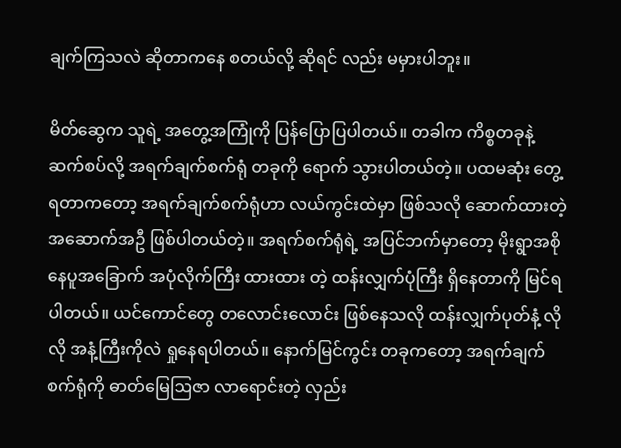ချက်ကြသလဲ ဆိုတာကနေ စတယ်လို့ ဆိုရင် လည်း မမှားပါဘူး။

မိတ်ဆွေက သူရဲ့ အတွေ့အကြုံကို ပြန်ပြောပြပါတယ်။ တခါက ကိစ္စတခုနဲ့ ဆက်စပ်လို့ အရက်ချက်စက်ရုံ တခုကို ရောက် သွားပါတယ်တဲ့။ ပထမဆုံး တွေ့ရတာကတော့ အရက်ချက်စက်ရုံဟာ လယ်ကွင်းထဲမှာ ဖြစ်သလို ဆောက်ထားတဲ့ အဆောက်အဦ ဖြစ်ပါတယ်တဲ့။ အရက်စက်ရုံရဲ့ အပြင်ဘက်မှာတော့ မိုးရွာအစို နေပူအခြောက် အပုံလိုက်ကြီး ထားထား တဲ့ ထန်းလျှက်ပုံကြီး ရှိနေတာကို မြင်ရပါတယ်။ ယင်ကောင်တွေ တလောင်းလောင်း ဖြစ်နေသလို ထန်းလျှက်ပုတ်နံ့ လိုလို အနံ့ကြီးကိုလဲ ရှုနေရပါတယ်။ နောက်မြင်ကွင်း တခုကတော့ အရက်ချက် စက်ရုံကို ဓာတ်မြေဩဇာ လာရောင်းတဲ့ လှည်း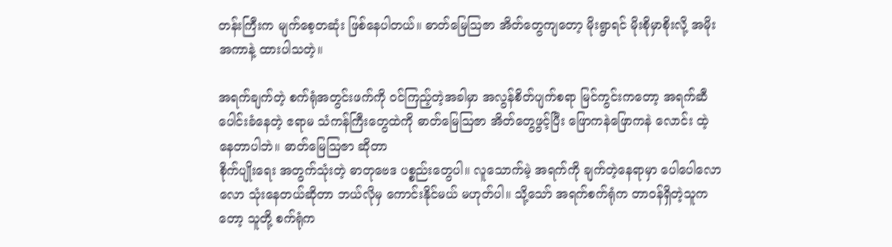တန်းကြီးက မျက်စေ့တဆုံး ဖြစ်နေပါတယ်။ ဓာတ်မြေဩဇာ အိတ်တွေကျတော့ မိုးရွာရင် မိုးစိုမှာစိုးလို့ အမိုးအကာနဲ့ ထားပါသတဲ့။

အရက်ချက်တဲ့ စက်ရုံအတွင်းဖက်ကို ဝင်ကြည့်တဲ့အခါမှာ အလွန်စိတ်ပျက်စရာ မြင်ကွင်းကတော့ အရက်ဆီ ပေါင်းခံနေတဲ့ ဧရာမ သံကန်ကြီးတွေထဲကို ဓာတ်မြေဩဇာ အိတ်တွေဖွင့်ပြီး ဖြောကနဲဖြောကနဲ လောင်း ထဲ့ နေတာပါဘဲ။ ဓာတ်မြေဩဇာ ဆိုတာ
စိုက်ပျိုးရေး အတွက်သုံးတဲ့ ဓာတုဗေဒ ပစ္စည်းတွေပါ။ လူသောက်မဲ့ အရက်ကို ချက်တဲ့နေရာမှာ ပေါပေါလောလော သုံးနေတယ်ဆိုတာ ဘယ်လိုမှ ကောင်းနိုင်မယ် မဟုတ်ပါ။ သို့သော် အရက်စက်ရုံက တာဝန်ရှိတဲ့သူကတော့ သူတို့ စက်ရုံက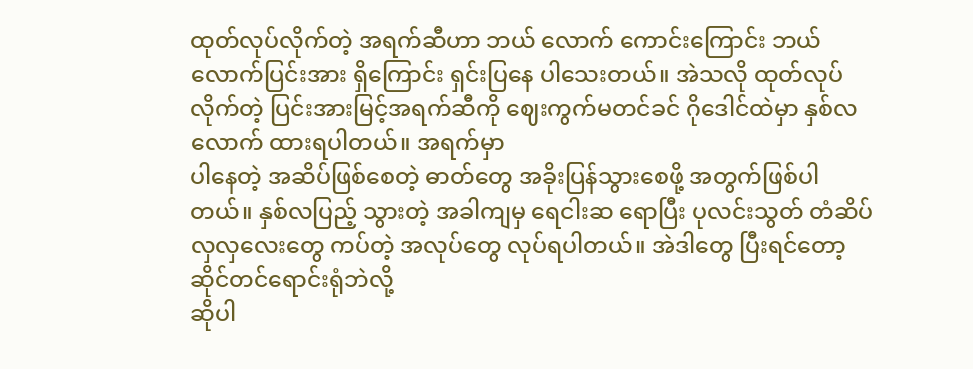ထုတ်လုပ်လိုက်တဲ့ အရက်ဆီဟာ ဘယ် လောက် ကောင်းကြောင်း ဘယ်လောက်ပြင်းအား ရှိကြောင်း ရှင်းပြနေ ပါသေးတယ်။ အဲသလို ထုတ်လုပ် လိုက်တဲ့ ပြင်းအားမြင့်အရက်ဆီကို ဈေးကွက်မတင်ခင် ဂိုဒေါင်ထဲမှာ နှစ်လလောက် ထားရပါတယ်။ အရက်မှာ
ပါနေတဲ့ အဆိပ်ဖြစ်စေတဲ့ ဓာတ်တွေ အခိုးပြန်သွားစေဖို့ အတွက်ဖြစ်ပါတယ်။ နှစ်လပြည့် သွားတဲ့ အခါကျမှ ရေငါးဆ ရောပြီး ပုလင်းသွတ် တံဆိပ်လှလှလေးတွေ ကပ်တဲ့ အလုပ်တွေ လုပ်ရပါတယ်။ အဲဒါတွေ ပြီးရင်တော့ ဆိုင်တင်ရောင်းရုံဘဲလို့
ဆိုပါ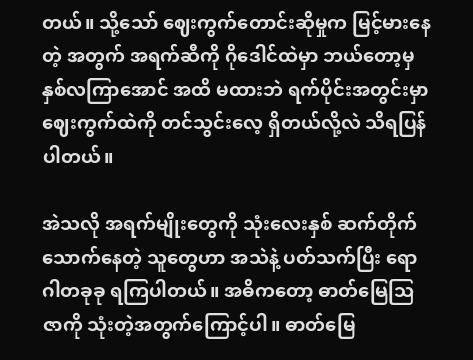တယ်။ သို့သော် ဈေးကွက်တောင်းဆိုမှုက မြင့်မားနေတဲ့ အတွက် အရက်ဆီကို ဂိုဒေါင်ထဲမှာ ဘယ်တော့မှ နှစ်လကြာအောင် အထိ မထားဘဲ ရက်ပိုင်းအတွင်းမှာ ဈေးကွက်ထဲကို တင်သွင်းလေ့ ရှိတယ်လို့လဲ သိရပြန်ပါတယ်။

အဲသလို အရက်မျိုးတွေကို သုံးလေးနှစ် ဆက်တိုက်သောက်နေတဲ့ သူတွေဟာ အသဲနဲ့ ပတ်သက်ပြီး ရောဂါတခုခု ရကြပါတယ်။ အဓိကတော့ ဓာတ်မြေဩဇာကို သုံးတဲ့အတွက်ကြောင့်ပါ။ ဓာတ်မြေ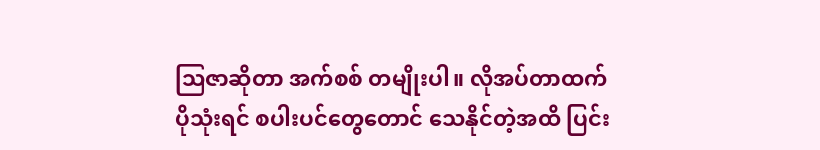ဩဇာဆိုတာ အက်စစ် တမျိုးပါ။ လိုအပ်တာထက်
ပိုသုံးရင် စပါးပင်တွေတောင် သေနိုင်တဲ့အထိ ပြင်း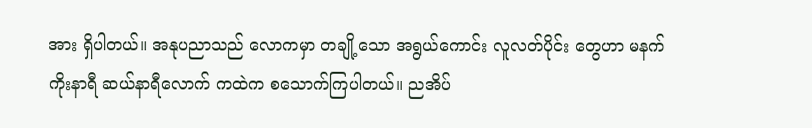အား ရှိပါတယ်။ အနုပညာသည် လောကမှာ တချို့သော အရွယ်ကောင်း လူလတ်ပိုင်း တွေဟာ မနက်ကိုးနာရီ ဆယ်နာရီလောက် ကထဲက စသောက်ကြပါတယ်။ ညအိပ်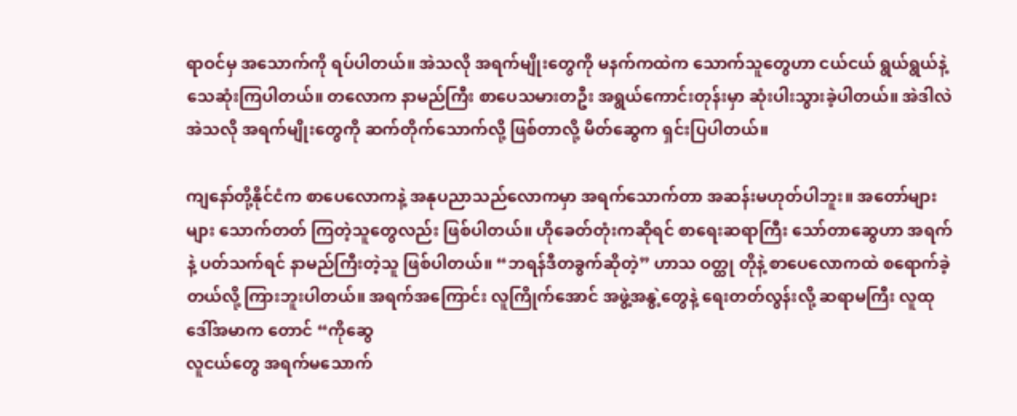ရာဝင်မှ အသောက်ကို ရပ်ပါတယ်။ အဲသလို အရက်မျိုးတွေကို မနက်ကထဲက သောက်သူတွေဟာ ငယ်ငယ် ရွယ်ရွယ်နဲ့ သေဆုံးကြပါတယ်။ တလောက နာမည်ကြီး စာပေသမားတဦး အရွယ်ကောင်းတုန်းမှာ ဆုံးပါးသွားခဲ့ပါတယ်။ အဲဒါလဲ အဲသလို အရက်မျိုးတွေကို ဆက်တိုက်သောက်လို့ ဖြစ်တာလို့ မိတ်ဆွေက ရှင်းပြပါတယ်။

ကျနော်တို့နိုင်ငံက စာပေလောကနဲ့ အနုပညာသည်လောကမှာ အရက်သောက်တာ အဆန်းမဟုတ်ပါဘူး။ အတော်များ များ သောက်တတ် ကြတဲ့သူတွေလည်း ဖြစ်ပါတယ်။ ဟိုခေတ်တုံးကဆိုရင် စာရေးဆရာကြီး သော်တာဆွေဟာ အရက်နဲ့ ပတ်သက်ရင် နာမည်ကြီးတဲ့သူ ဖြစ်ပါတယ်။ “ဘရန်ဒီတခွက်ဆိုတဲ့” ဟာသ ဝတ္ထု တိုနဲ့ စာပေလောကထဲ စရောက်ခဲ့တယ်လို့ ကြားဘူးပါတယ်။ အရက်အကြောင်း လူကြိုက်အောင် အဖွဲ့အနွဲ့တွေနဲ့ ရေးတတ်လွန်းလို့ ဆရာမကြီး လူထုဒေါ်အမာက တောင် “ကိုဆွေ
လူငယ်တွေ အရက်မသောက်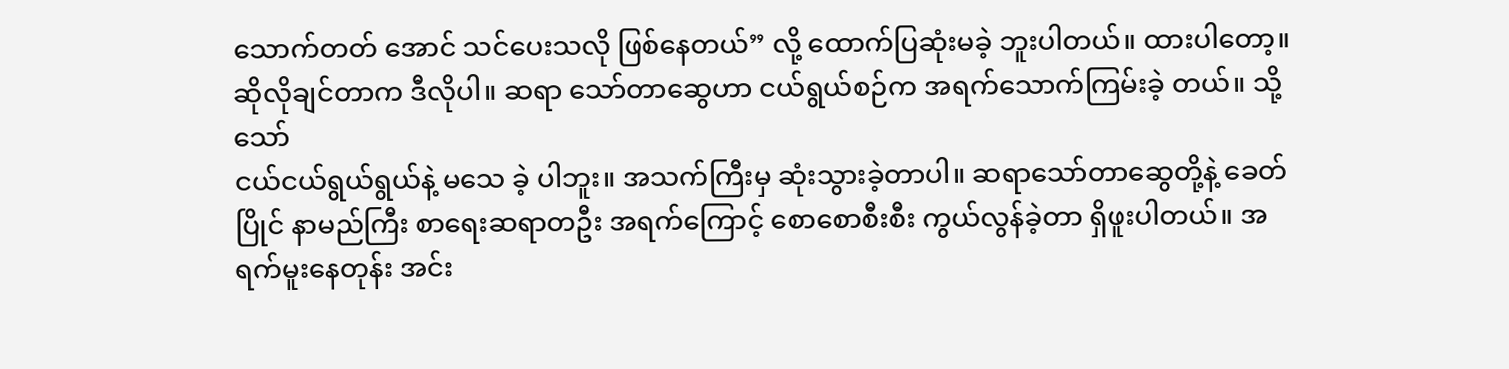သောက်တတ် အောင် သင်ပေးသလို ဖြစ်နေတယ်” လို့ ထောက်ပြဆုံးမခဲ့ ဘူးပါတယ်။ ထားပါတော့။ ဆိုလိုချင်တာက ဒီလိုပါ။ ဆရာ သော်တာဆွေဟာ ငယ်ရွယ်စဉ်က အရက်သောက်ကြမ်းခဲ့ တယ်။ သို့သော်
ငယ်ငယ်ရွယ်ရွယ်နဲ့ မသေ ခဲ့ ပါဘူး။ အသက်ကြီးမှ ဆုံးသွားခဲ့တာပါ။ ဆရာသော်တာဆွေတို့နဲ့ ခေတ်ပြိုင် နာမည်ကြီး စာရေးဆရာတဦး အရက်ကြောင့် စောစောစီးစီး ကွယ်လွန်ခဲ့တာ ရှိဖူးပါတယ်။ အရက်မူးနေတုန်း အင်း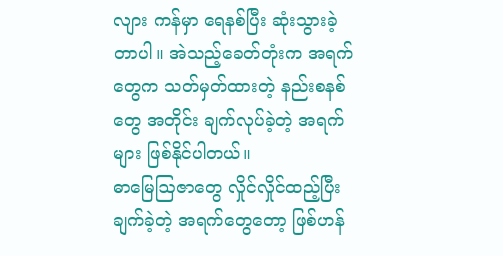လျား ကန်မှာ ရေနစ်ပြီး ဆုံးသွားခဲ့တာပါ။ အဲသည့်ခေတ်တုံးက အရက်တွေက သတ်မှတ်ထားတဲ့ နည်းစနစ်တွေ အတိုင်း ချက်လုပ်ခဲ့တဲ့ အရက်များ ဖြစ်နိုင်ပါတယ်။
ဓာမြေဩဇာတွေ လှိုင်လှိုင်ထည့်ပြီးချက်ခဲ့တဲ့ အရက်တွေတော့ ဖြစ်ဟန်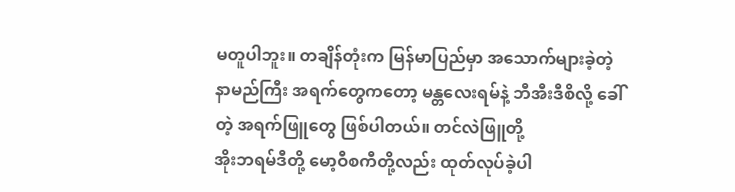မတူပါဘူး။ တချိန်တုံးက မြန်မာပြည်မှာ အသောက်များခဲ့တဲ့ နာမည်ကြီး အရက်တွေကတော့ မန္တလေးရမ်နဲ့ ဘီအီးဒီစိလို့ ခေါ်တဲ့ အရက်ဖြူတွေ ဖြစ်ပါတယ်။ တင်လဲဖြူတို့
အိုးဘရမ်ဒီတို့ မော့ဝီစကီတို့လည်း ထုတ်လုပ်ခဲ့ပါ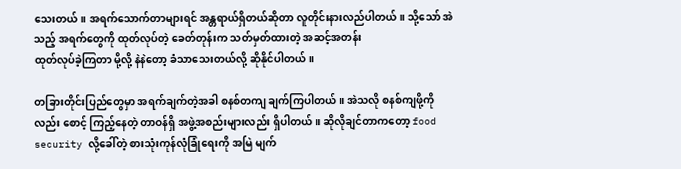သေးတယ်။ အရက်သောက်တာများရင် အန္တရာယ်ရှိတယ်ဆိုတာ လူတိုင်းနားလည်ပါတယ်။ သို့သော် အဲသည့် အရက်တွေကို ထုတ်လုပ်တဲ့ ခေတ်တုန်းက သတ်မှတ်ထားတဲ့ အဆင့်အတန်း
ထုတ်လုပ်ခဲ့ကြတာ မို့လို့ နဲနဲတော့ ခံသာသေးတယ်လို့ ဆိုနိုင်ပါတယ်။

တခြားတိုင်းပြည်တွေမှာ အရက်ချက်တဲ့အခါ စနစ်တကျ ချက်ကြပါတယ်။ အဲသလို စနစ်ကျဖို့ကိုလည်း စောင့် ကြည့်နေတဲ့ တာဝန်ရှိ အဖွဲ့အစည်းများလည်း ရှိပါတယ်။ ဆိုလိုချင်တာကတော့ food security လို့ခေါ်တဲ့ စားသုံးကုန်လုံခြုံရေးကို အမြဲ မျက်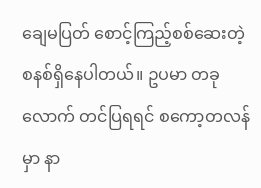ချေမပြတ် စောင့်ကြည့်စစ်ဆေးတဲ့ စနစ်ရှိနေပါတယ်။ ဥပမာ တခုလောက် တင်ပြရရင် စကော့တလန်မှာ နာ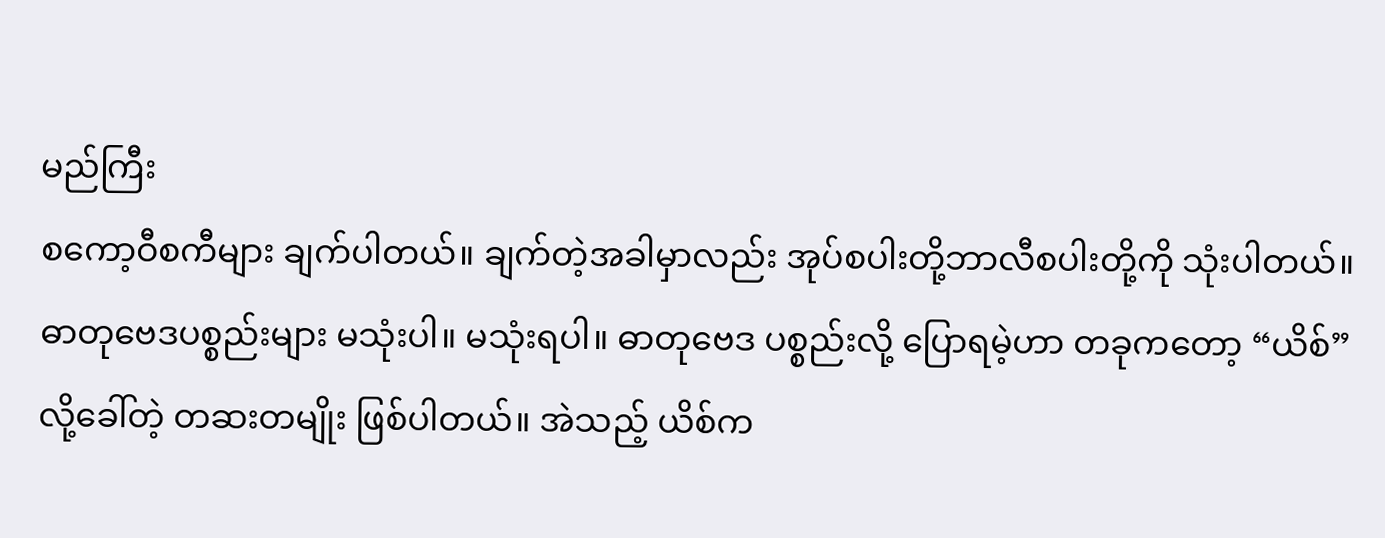မည်ကြီး
စကော့ဝီစကီများ ချက်ပါတယ်။ ချက်တဲ့အခါမှာလည်း အုပ်စပါးတို့ဘာလီစပါးတို့ကို သုံးပါတယ်။ ဓာတုဗေဒပစ္စည်းများ မသုံးပါ။ မသုံးရပါ။ ဓာတုဗေဒ ပစ္စည်းလို့ ပြောရမဲ့ဟာ တခုကတော့ “ယိစ်” လို့ခေါ်တဲ့ တဆးတမျိုး ဖြစ်ပါတယ်။ အဲသည့် ယိစ်က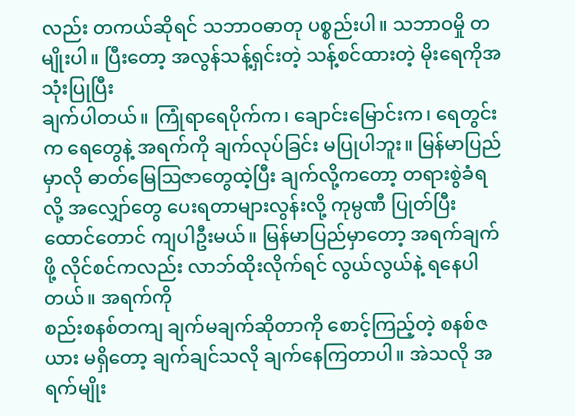လည်း တကယ်ဆိုရင် သဘာဝဓာတု ပစ္စည်းပါ။ သဘာဝမှို တမျိုးပါ။ ပြီးတော့ အလွန်သန့်ရှင်းတဲ့ သန့်စင်ထားတဲ့ မိုးရေကိုအသုံးပြုပြီး
ချက်ပါတယ်။ ကြုံရာရေပိုက်က၊ ချောင်းမြောင်းက၊ ရေတွင်းက ရေတွေနဲ့ အရက်ကို ချက်လုပ်ခြင်း မပြုပါဘူး။ မြန်မာပြည် မှာလို ဓာတ်မြေဩဇာတွေထဲ့ပြီး ချက်လို့ကတော့ တရားစွဲခံရလို့ အလျှော်တွေ ပေးရတာများလွန်းလို့ ကုမ္ပဏီ ပြုတ်ပြီး ထောင်တောင် ကျပါဦးမယ်။ မြန်မာပြည်မှာတော့ အရက်ချက်ဖို့ လိုင်စင်ကလည်း လာဘ်ထိုးလိုက်ရင် လွယ်လွယ်နဲ့ ရနေပါတယ်။ အရက်ကို
စည်းစနစ်တကျ ချက်မချက်ဆိုတာကို စောင့်ကြည့်တဲ့ စနစ်ဇယား မရှိတော့ ချက်ချင်သလို ချက်နေကြတာပါ။ အဲသလို အရက်မျိုး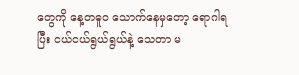တွေကို နေ့တဓူဝ သောက်နေမှတော့ ရောဂါရပြီး ငယ်ငယ်ရွယ်ရွယ်နဲ့ သေတာ မ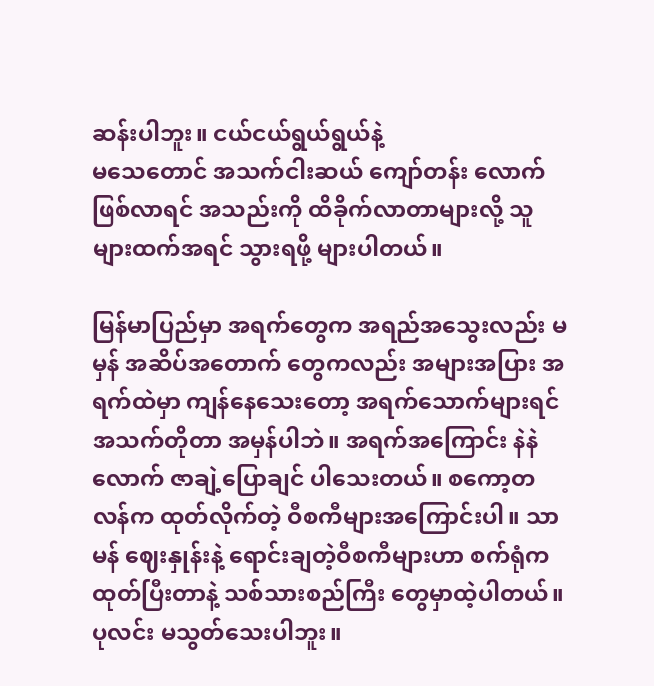ဆန်းပါဘူး။ ငယ်ငယ်ရွယ်ရွယ်နဲ့
မသေတောင် အသက်ငါးဆယ် ကျော်တန်း လောက် ဖြစ်လာရင် အသည်းကို ထိခိုက်လာတာများလို့ သူများထက်အရင် သွားရဖို့ များပါတယ်။

မြန်မာပြည်မှာ အရက်တွေက အရည်အသွေးလည်း မမှန် အဆိပ်အတောက် တွေကလည်း အများအပြား အရက်ထဲမှာ ကျန်နေသေးတော့ အရက်သောက်များရင် အသက်တိုတာ အမှန်ပါဘဲ။ အရက်အကြောင်း နဲနဲလောက် ဇာချဲ့ပြောချင် ပါသေးတယ်။ စကော့တလန်က ထုတ်လိုက်တဲ့ ဝီစကီများအကြောင်းပါ။ သာမန် ဈေးနှုန်းနဲ့ ရောင်းချတဲ့ဝီစကီများဟာ စက်ရုံက ထုတ်ပြီးတာနဲ့ သစ်သားစည်ကြီး တွေမှာထဲ့ပါတယ်။ ပုလင်း မသွတ်သေးပါဘူး။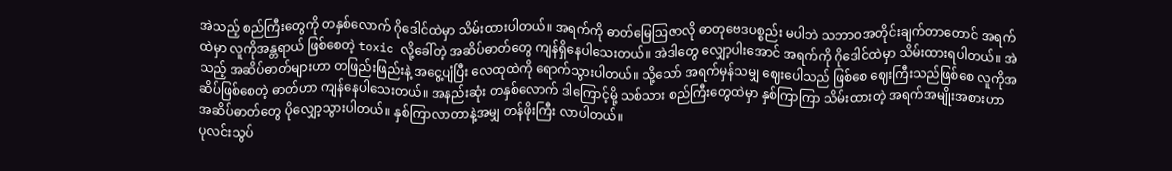အဲသည့် စည်ကြီးတွေကို တနှစ်လောက် ဂိုဒေါင်ထဲမှာ သိမ်းထားပါတယ်။ အရက်ကို ဓာတ်မြေဩဇာလို ဓာတုဗေဒပစ္စည်း မပါဘဲ သဘာဝအတိုင်းချက်တာတောင် အရက်ထဲမှာ လူကိုအန္တရာယ် ဖြစ်စေတဲ့ toxic လို့ခေါ်တဲ့ အဆိပ်ဓာတ်တွေ ကျန်ရှိနေပါသေးတယ်။ အဲဒါတွေ လျှော့ပါးအောင် အရက်ကို ဂိုဒေါင်ထဲမှာ သိမ်းထားရပါတယ်။ အဲသည့် အဆိပ်ဓာတ်များဟာ တဖြည်းဖြည်းနဲ့ အငွေ့ပျံပြီး လေထုထဲကို ရောက်သွားပါတယ်။ သို့သော် အရက်မှန်သမျှ ဈေးပေါသည် ဖြစ်စေ ဈေးကြီးသည်ဖြစ်စေ လူကိုအဆိပ်ဖြစ်စေတဲ့ ဓာတ်ဟာ ကျန်နေပါသေးတယ်။ အနည်းဆုံး တနှစ်လောက် ဒါကြောင့်မို့ သစ်သား စည်ကြီးတွေထဲမှာ နှစ်ကြာကြာ သိမ်းထားတဲ့ အရက်အမျိုးအစားဟာ အဆိပ်ဓာတ်တွေ ပိုလျှော့သွားပါတယ်။ နှစ်ကြာလာတာနဲ့အမျှ တန်ဖိုးကြီး လာပါတယ်။
ပုလင်းသွပ်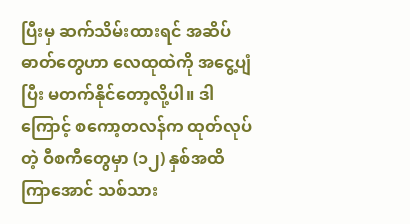ပြီးမှ ဆက်သိမ်းထားရင် အဆိပ်ဓာတ်တွေဟာ လေထုထဲကို အငွေ့ပျံပြီး မတက်နိုင်တော့လို့ပါ။ ဒါကြောင့် စကော့တလန်က ထုတ်လုပ်တဲ့ ဝီစကီတွေမှာ (၁၂) နှစ်အထိ ကြာအောင် သစ်သား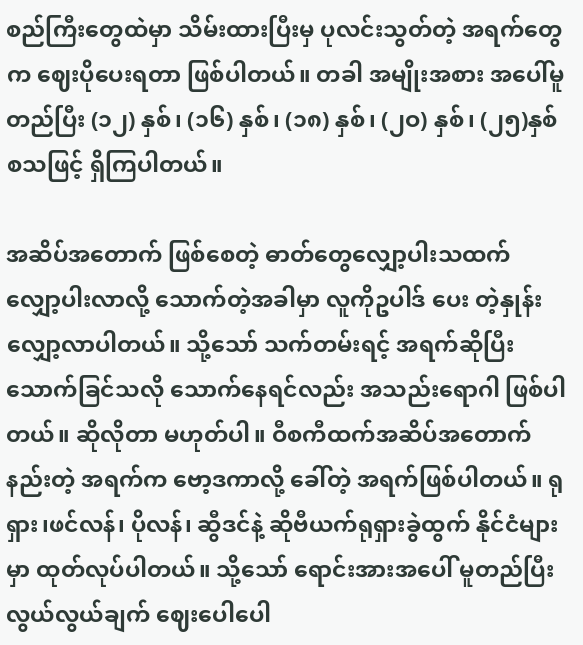စည်ကြီးတွေထဲမှာ သိမ်းထားပြီးမှ ပုလင်းသွတ်တဲ့ အရက်တွေက ဈေးပိုပေးရတာ ဖြစ်ပါတယ်။ တခါ အမျိုးအစား အပေါ်မူတည်ပြီး (၁၂) နှစ်၊ (၁၆) နှစ်၊ (၁၈) နှစ်၊ (၂ဝ) နှစ်၊ (၂၅)နှစ် စသဖြင့် ရှိကြပါတယ်။

အဆိပ်အတောက် ဖြစ်စေတဲ့ ဓာတ်တွေလျှော့ပါးသထက် လျှော့ပါးလာလို့ သောက်တဲ့အခါမှာ လူကိုဥပါဒ် ပေး တဲ့နှုန်း လျှော့လာပါတယ်။ သို့သော် သက်တမ်းရင့် အရက်ဆိုပြီး သောက်ခြင်သလို သောက်နေရင်လည်း အသည်းရောဂါ ဖြစ်ပါ
တယ်။ ဆိုလိုတာ မဟုတ်ပါ။ ဝီစကီထက်အဆိပ်အတောက်နည်းတဲ့ အရက်က ဗော့ဒကာလို့ ခေါ်တဲ့ အရက်ဖြစ်ပါတယ်။ ရုရှား၊ဖင်လန်၊ ပိုလန်၊ ဆွီဒင်နဲ့ ဆိုဗီယက်ရုရှားခွဲထွက် နိုင်ငံများမှာ ထုတ်လုပ်ပါတယ်။ သို့သော် ရောင်းအားအပေါ် မူတည်ပြီး လွယ်လွယ်ချက် ဈေးပေါပေါ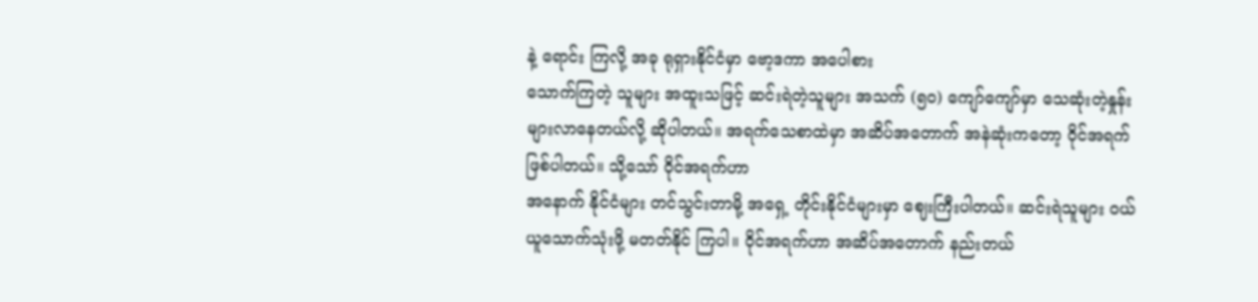နဲ့ ရောင်း ကြလို့ အခု ရုရှားနိုင်ငံမှာ ဗော့ဒကာ အပေါစား
သောက်ကြတဲ့ သူများ အထူးသဖြင့် ဆင်းရဲတဲ့သူများ အသက် (၅ဝ) ကျော်ကျော်မှာ သေဆုံးတဲ့နှုန်း များလာနေတယ်လို့ ဆိုပါတယ်။ အရက်သေစာထဲမှာ အဆိပ်အတောက် အနဲဆုံးကတော့ ဝိုင်အရက် ဖြစ်ပါတယ်။ သို့သော် ဝိုင်အရက်ဟာ
အနောက် နိုင်ငံများ တင်သွင်းတာမို့ အရှေ့ တိုင်းနိုင်ငံများမှာ ဈေးကြီးပါတယ်။ ဆင်းရဲသူများ ဝယ်ယူသောက်သုံးဖို့ မတတ်နိုင် ကြပါ။ ဝိုင်အရက်ဟာ အဆိပ်အတောက် နည်းတယ်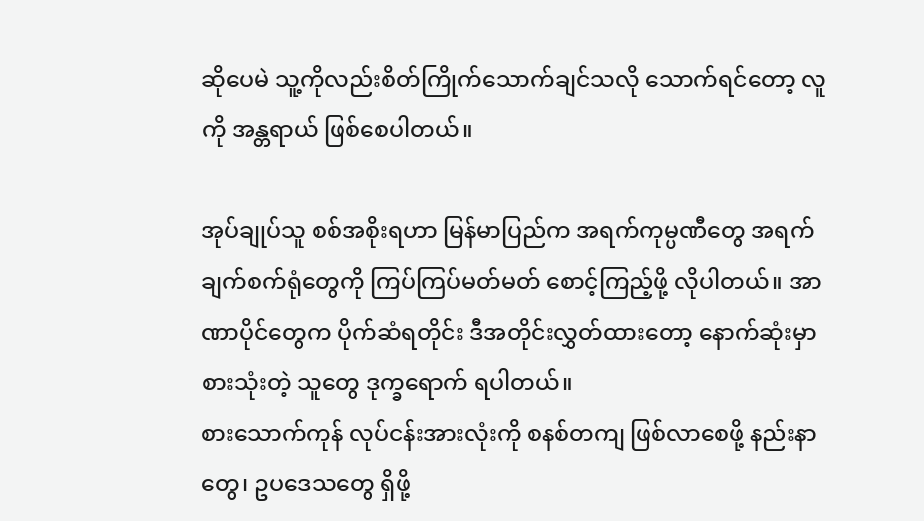ဆိုပေမဲ သူ့ကိုလည်းစိတ်ကြိုက်သောက်ချင်သလို သောက်ရင်တော့ လူကို အန္တရာယ် ဖြစ်စေပါတယ်။

အုပ်ချုပ်သူ စစ်အစိုးရဟာ မြန်မာပြည်က အရက်ကုမ္ပဏီတွေ အရက်ချက်စက်ရုံတွေကို ကြပ်ကြပ်မတ်မတ် စောင့်ကြည့်ဖို့ လိုပါတယ်။ အာဏာပိုင်တွေက ပိုက်ဆံရတိုင်း ဒီအတိုင်းလွှတ်ထားတော့ နောက်ဆုံးမှာ စားသုံးတဲ့ သူတွေ ဒုက္ခရောက် ရပါတယ်။
စားသောက်ကုန် လုပ်ငန်းအားလုံးကို စနစ်တကျ ဖြစ်လာစေဖို့ နည်းနာတွေ၊ ဥပဒေသတွေ ရှိဖို့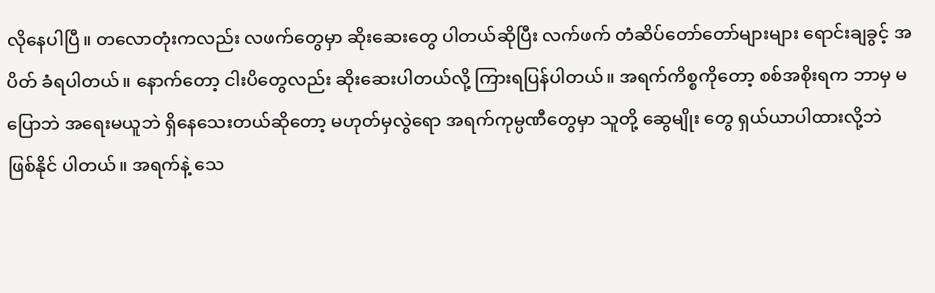လိုနေပါပြီ။ တလောတုံးကလည်း လဖက်တွေမှာ ဆိုးဆေးတွေ ပါတယ်ဆိုပြီး လက်ဖက် တံဆိပ်တော်တော်များများ ရောင်းချခွင့် အပိတ် ခံရပါတယ်။ နောက်တော့ ငါးပိတွေလည်း ဆိုးဆေးပါတယ်လို့ ကြားရပြန်ပါတယ်။ အရက်ကိစ္စကိုတော့ စစ်အစိုးရက ဘာမှ မပြောဘဲ အရေးမယူဘဲ ရှိနေသေးတယ်ဆိုတော့ မဟုတ်မှလွဲရော အရက်ကုမ္ပဏီတွေမှာ သူတို့ ဆွေမျိုး တွေ ရှယ်ယာပါထားလို့ဘဲ ဖြစ်နိုင် ပါတယ်။ အရက်နဲ့ သေ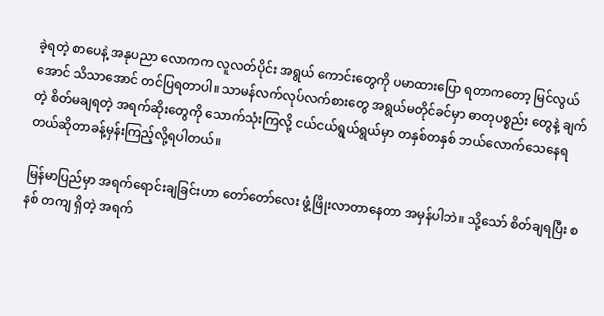ခဲ့ရတဲ့ စာပေနဲ့ အနုပညာ လောကက လူလတ်ပိုင်း အရွယ် ကောင်းတွေကို ပမာထားပြော ရတာကတော့ မြင်လွယ်အောင် သိသာအောင် တင်ပြရတာပါ။ သာမန်လက်လုပ်လက်စားတွေ အရွယ်မတိုင်ခင်မှာ ဓာတုပစ္စည်း တွေနဲ့ ချက်တဲ့ စိတ်မချရတဲ့ အရက်ဆိုးတွေကို သောက်သုံးကြလို့ ငယ်ငယ်ရွယ်ရွယ်မှာ တနှစ်တနှစ် ဘယ်လောက်သေနေရ တယ်ဆိုတာခန့်မှန်းကြည့်လို့ရပါတယ်။

မြန်မာပြည်မှာ အရက်ရောင်းချခြင်းဟာ တော်တော်လေး ဖွံ့ဖြိုးလာတာနေတာ အမှန်ပါဘဲ။ သို့သော် စိတ်ချရပြီး စနစ် တကျ ရှိတဲ့ အရက်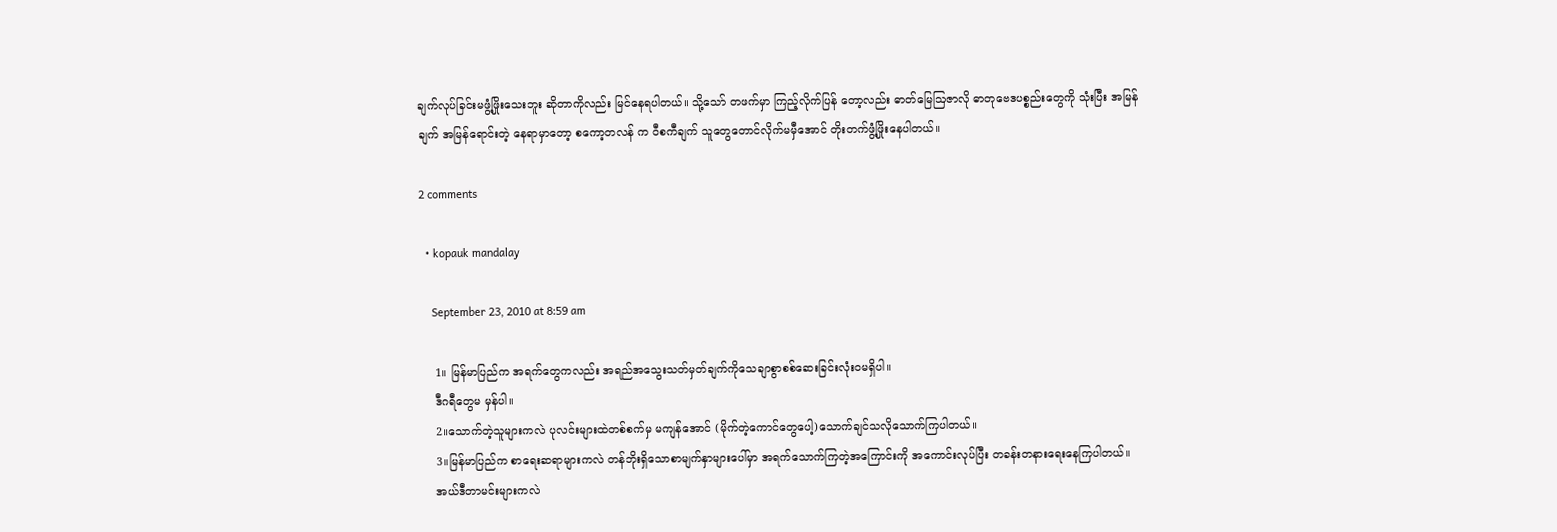ချက်လုပ်ခြင်းမဖွံ့ဖြိုးသေးဘူး ဆိုတာကိုလည်း မြင်နေရပါတယ်။ သို့သော် တဖက်မှာ ကြည့်လိုက်ပြန် တော့လည်း ဓာတ်မြေဩဇာလို ဓာတုဗေဒပစ္စည်းတွေကို သုံးပြီး အမြန်ချက် အမြန်ရောင်းတဲ့ နေရာမှာတော့ စကော့တလန် က ဝီစကီချက် သူတွေတောင်လိုက်မမှီအောင် တိုးတက်ဖွံ့ဖြိုးနေပါတယ်။

2 comments

  • kopauk mandalay

    September 23, 2010 at 8:59 am

    1။ မြန်မာပြည်က အရက်တွေကလည်း အရည်အသွေးသတ်မှတ်ချက်ကိုသေချာစွာစစ်ဆေးခြင်းလုံးဝမရှိပါ။
    ဒီဂရီတွေမ မှန်ပါ။
    2။သောက်တဲ့သူများကလဲ ပုလင်းများထဲတစ်စက်မှ မကျန်အောင် (မိုက်တဲ့ကောင်တွေပေါ့)သောက်ချင်သလိုသောက်ကြပါတယ်။
    3။မြန်မာပြည်က စာရေးဆရာများကလဲ တန်ဘိုးရှိသောစာမျက်နှာများပေါ်မှာ အရက်သောက်ကြတဲ့အကြောင်းကို အကောင်းလုပ်ပြီး တခန်းတနားရေးနေကြပါတယ်။
    အယ်ဒီတာမင်းများကလဲ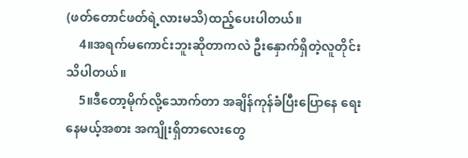(ဖတ်တောင်ဖတ်ရဲ့လားမသိ)ထည့်ပေးပါတယ်။
    4။အရက်မကောင်းဘူးဆိုတာကလဲ ဦးနှောက်ရှိတဲ့လူတိုင်းသိပါတယ်။
    5။ဒီတော့မိုက်လို့သောက်တာ အချိန်ကုန်ခံပြီးပြောနေ ရေးနေမယ့်အစား အကျိုးရှိတာလေးတွေ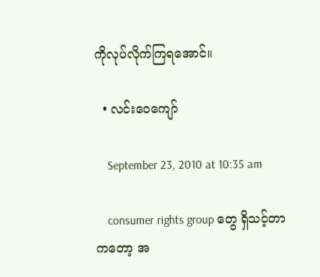ကိုလုပ်လိုက်ကြရအောင်။

  • လင်းဝေကျော်

    September 23, 2010 at 10:35 am

    consumer rights group တွေ ရှိသင့်တာကတော့ အ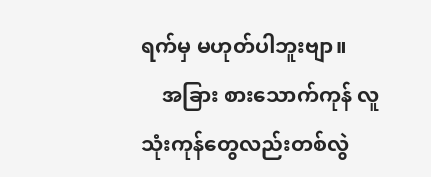ရက်မှ မဟုတ်ပါဘူးဗျာ။
    အခြား စားသောက်ကုန် လူသုံးကုန်တွေလည်းတစ်လွဲ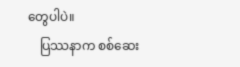တွေပါပဲ။
    ပြဿနာက စစ်ဆေး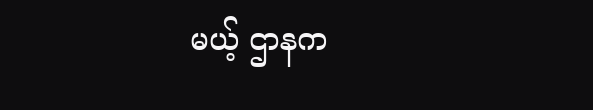မယ့် ဌာနက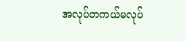အလုပ်တကယ်မလုပ်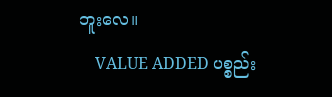ဘူးလေ။
    VALUE ADDED ပစ္စည်း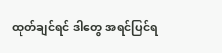ထုတ်ချင်ရင် ဒါတွေ အရင်ပြင်ရ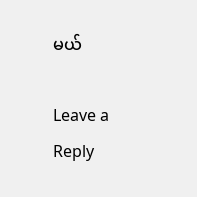မယ်

Leave a Reply